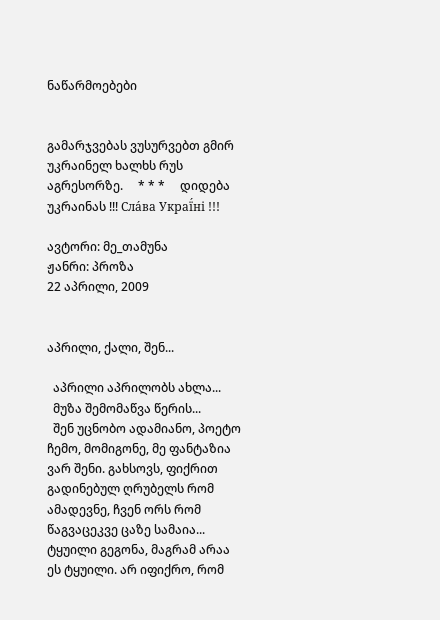ნაწარმოებები


გამარჯვებას ვუსურვებთ გმირ უკრაინელ ხალხს რუს აგრესორზე.     * * *     დიდება უკრაინას !!! Сла́ва Украї́ні !!!

ავტორი: მე_თამუნა
ჟანრი: პროზა
22 აპრილი, 2009


აპრილი, ქალი, შენ...

  აპრილი აპრილობს ახლა...
  მუზა შემომაწვა წერის...
  შენ უცნობო ადამიანო, პოეტო ჩემო, მომიგონე, მე ფანტაზია ვარ შენი. გახსოვს, ფიქრით გადინებულ ღრუბელს რომ ამადევნე, ჩვენ ორს რომ წაგვაცეკვე ცაზე სამაია... ტყუილი გეგონა, მაგრამ არაა ეს ტყუილი. არ იფიქრო, რომ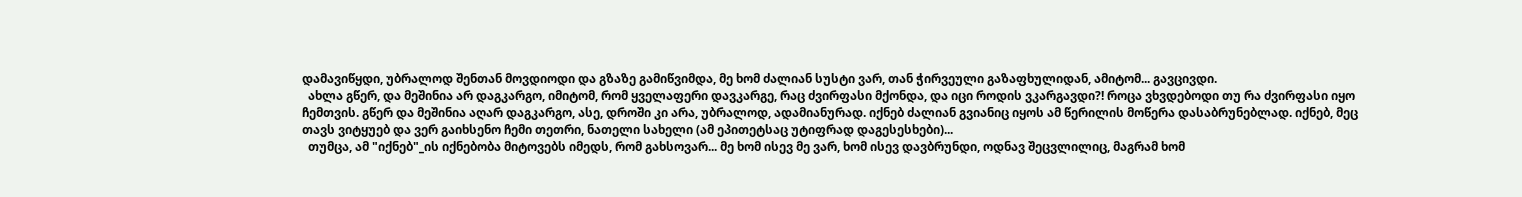დამავიწყდი, უბრალოდ შენთან მოვდიოდი და გზაზე გამიწვიმდა, მე ხომ ძალიან სუსტი ვარ, თან ჭირვეული გაზაფხულიდან, ამიტომ... გავცივდი.
  ახლა გწერ, და მეშინია არ დაგკარგო, იმიტომ, რომ ყველაფერი დავკარგე, რაც ძვირფასი მქონდა, და იცი როდის ვკარგავდი?! როცა ვხვდებოდი თუ რა ძვირფასი იყო ჩემთვის. გწერ და მეშინია აღარ დაგკარგო, ასე, დროში კი არა, უბრალოდ, ადამიანურად. იქნებ ძალიან გვიანიც იყოს ამ წერილის მოწერა დასაბრუნებლად. იქნებ, მეც თავს ვიტყუებ და ვერ გაიხსენო ჩემი თეთრი, ნათელი სახელი (ამ ეპითეტსაც უტიფრად დაგესესხები)...
  თუმცა, ამ "იქნებ"_ის იქნებობა მიტოვებს იმედს, რომ გახსოვარ... მე ხომ ისევ მე ვარ, ხომ ისევ დავბრუნდი, ოდნავ შეცვლილიც, მაგრამ ხომ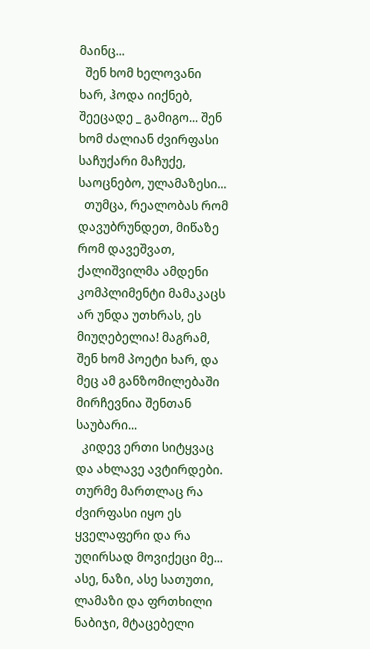მაინც...
  შენ ხომ ხელოვანი ხარ, ჰოდა იიქნებ, შეეცადე _ გამიგო... შენ ხომ ძალიან ძვირფასი საჩუქარი მაჩუქე, საოცნებო, ულამაზესი...
  თუმცა, რეალობას რომ დავუბრუნდეთ, მიწაზე რომ დავეშვათ, ქალიშვილმა ამდენი კომპლიმენტი მამაკაცს არ უნდა უთხრას, ეს მიუღებელია! მაგრამ, შენ ხომ პოეტი ხარ, და მეც ამ განზომილებაში მირჩევნია შენთან საუბარი...
  კიდევ ერთი სიტყვაც და ახლავე ავტირდები. თურმე მართლაც რა ძვირფასი იყო ეს ყველაფერი და რა უღირსად მოვიქეცი მე... ასე, ნაზი, ასე სათუთი, ლამაზი და ფრთხილი ნაბიჯი, მტაცებელი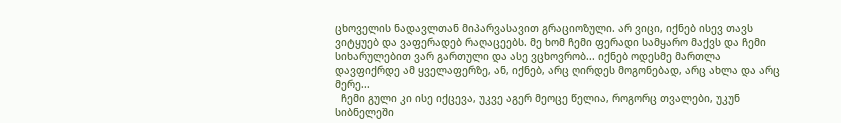ცხოველის ნადავლთან მიპარვასავით გრაციოზული. არ ვიცი, იქნებ ისევ თავს ვიტყუებ და ვაფერადებ რაღაცეებს. მე ხომ ჩემი ფერადი სამყარო მაქვს და ჩემი სიხარულებით ვარ გართული და ასე ვცხოვრობ... იქნებ ოდესმე მართლა დავფიქრდე ამ ყველაფერზე, ან, იქნებ, არც ღირდეს მოგონებად, არც ახლა და არც მერე...
  ჩემი გული კი ისე იქცევა, უკვე აგერ მეოცე წელია, როგორც თვალები, უკუნ სიბნელეში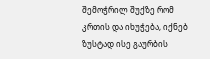შემოჭრილ შუქზე რომ კრთის და იხუჭება, იქნებ ზუსტად ისე გაურბის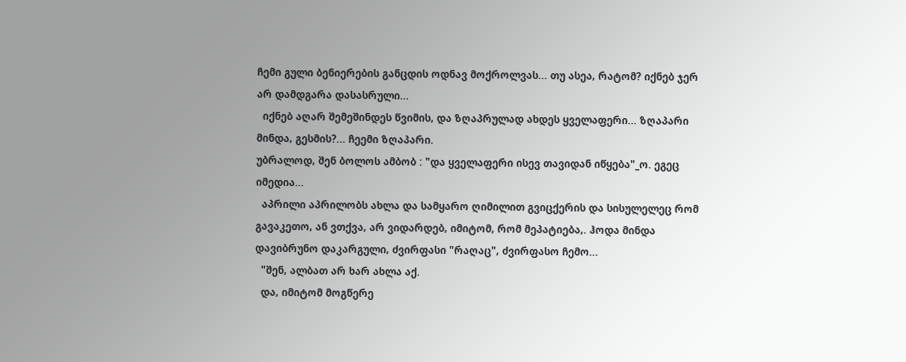ჩემი გული ბენიერების განცდის ოდნავ მოქროლვას... თუ ასეა, რატომ? იქნებ ჯერ არ დამდგარა დასასრული...
  იქნებ აღარ შემეშინდეს წვიმის, და ზღაპრულად ახდეს ყველაფერი... ზღაპარი მინდა, გესმის?... ჩეემი ზღაპარი.
უბრალოდ, შენ ბოლოს ამბობ : "და ყველაფერი ისევ თავიდან იწყება"_ო. ეგეც იმედია...
  აპრილი აპრილობს ახლა და სამყარო ღიმილით გვიცქერის და სისულელეც რომ გავაკეთო, ან ვთქვა, არ ვიდარდებ, იმიტომ, რომ მეპატიება,. ჰოდა მინდა დავიბრუნო დაკარგული, ძვირფასი "რაღაც", ძვირფასო ჩემო...
  "შენ, ალბათ არ ხარ ახლა აქ.
  და, იმიტომ მოგწერე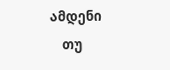ამდენი
    თუ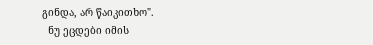გინდა, არ წაიკითხო".
  ნუ ეცდები იმის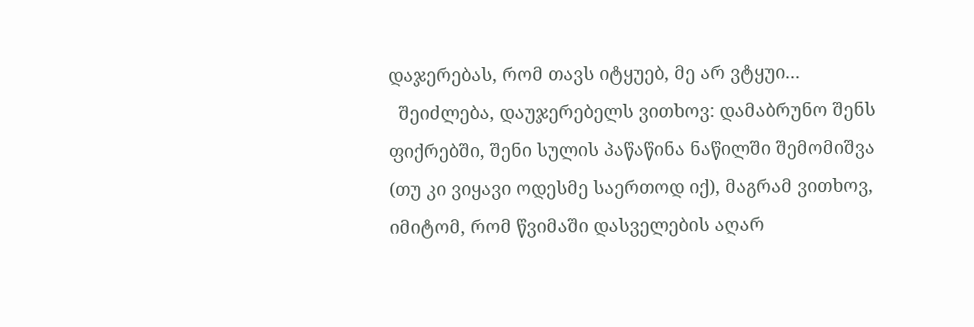დაჯერებას, რომ თავს იტყუებ, მე არ ვტყუი...
  შეიძლება, დაუჯერებელს ვითხოვ: დამაბრუნო შენს ფიქრებში, შენი სულის პაწაწინა ნაწილში შემომიშვა (თუ კი ვიყავი ოდესმე საერთოდ იქ), მაგრამ ვითხოვ, იმიტომ, რომ წვიმაში დასველების აღარ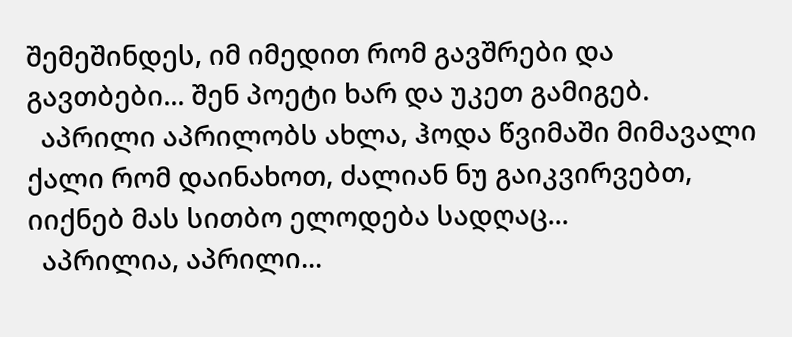შემეშინდეს, იმ იმედით რომ გავშრები და გავთბები... შენ პოეტი ხარ და უკეთ გამიგებ.
  აპრილი აპრილობს ახლა, ჰოდა წვიმაში მიმავალი ქალი რომ დაინახოთ, ძალიან ნუ გაიკვირვებთ, იიქნებ მას სითბო ელოდება სადღაც...
  აპრილია, აპრილი...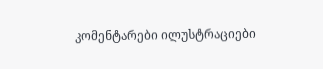კომენტარები ილუსტრაციები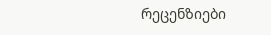რეცენზიები